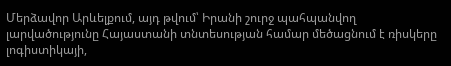Մերձավոր Արևելքում, այդ թվում՝ Իրանի շուրջ պահպանվող լարվածությունը Հայաստանի տնտեսության համար մեծացնում է ռիսկերը լոգիստիկայի,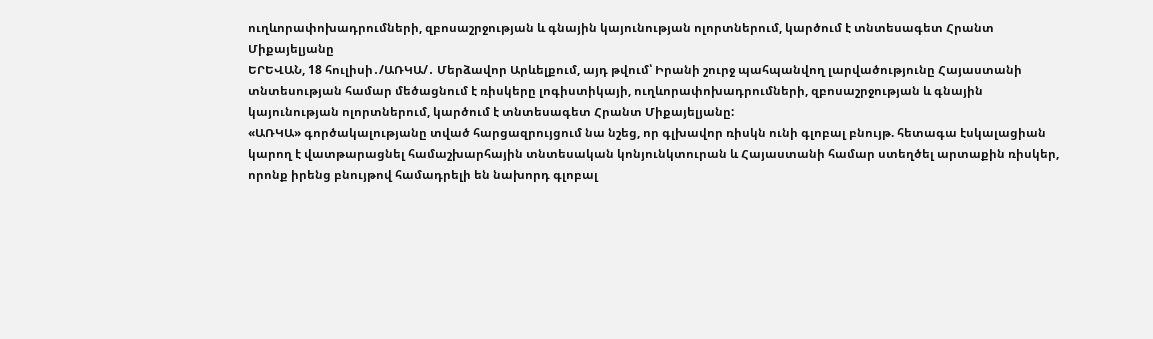ուղևորափոխադրումների, զբոսաշրջության և գնային կայունության ոլորտներում, կարծում է տնտեսագետ Հրանտ Միքայելյանը
ԵՐԵՎԱՆ, 18 հուլիսի․/ԱՌԿԱ/․ Մերձավոր Արևելքում, այդ թվում՝ Իրանի շուրջ պահպանվող լարվածությունը Հայաստանի տնտեսության համար մեծացնում է ռիսկերը լոգիստիկայի, ուղևորափոխադրումների, զբոսաշրջության և գնային կայունության ոլորտներում, կարծում է տնտեսագետ Հրանտ Միքայելյանը:
«ԱՌԿԱ» գործակալությանը տված հարցազրույցում նա նշեց, որ գլխավոր ռիսկն ունի գլոբալ բնույթ. հետագա էսկալացիան կարող է վատթարացնել համաշխարհային տնտեսական կոնյունկտուրան և Հայաստանի համար ստեղծել արտաքին ռիսկեր, որոնք իրենց բնույթով համադրելի են նախորդ գլոբալ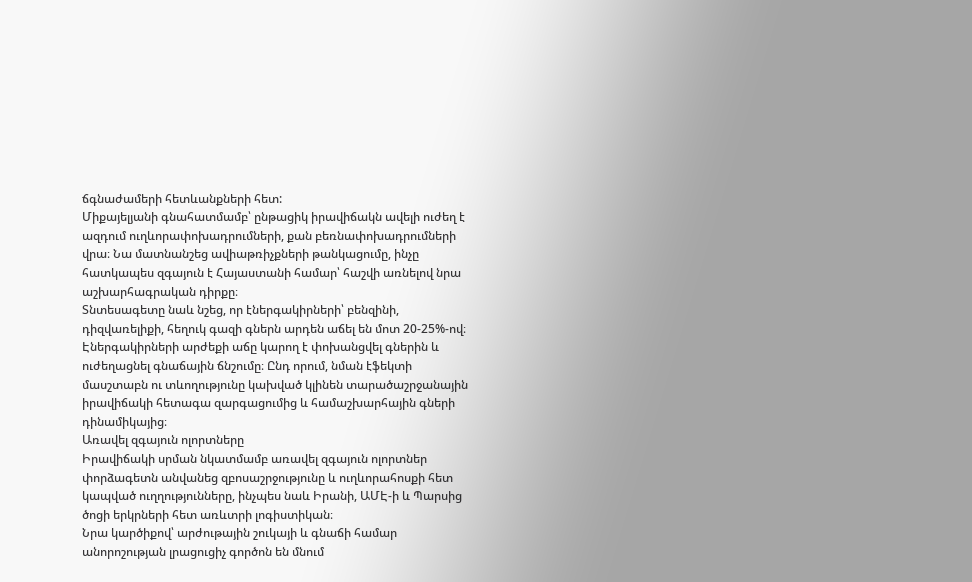ճգնաժամերի հետևանքների հետ:
Միքայելյանի գնահատմամբ՝ ընթացիկ իրավիճակն ավելի ուժեղ է ազդում ուղևորափոխադրումների, քան բեռնափոխադրումների վրա։ Նա մատնանշեց ավիաթռիչքների թանկացումը, ինչը հատկապես զգայուն է Հայաստանի համար՝ հաշվի առնելով նրա աշխարհագրական դիրքը։
Տնտեսագետը նաև նշեց, որ էներգակիրների՝ բենզինի, դիզվառելիքի, հեղուկ գազի գներն արդեն աճել են մոտ 20-25%-ով։ Էներգակիրների արժեքի աճը կարող է փոխանցվել գներին և ուժեղացնել գնաճային ճնշումը։ Ընդ որում, նման էֆեկտի մասշտաբն ու տևողությունը կախված կլինեն տարածաշրջանային իրավիճակի հետագա զարգացումից և համաշխարհային գների դինամիկայից։
Առավել զգայուն ոլորտները
Իրավիճակի սրման նկատմամբ առավել զգայուն ոլորտներ փորձագետն անվանեց զբոսաշրջությունը և ուղևորահոսքի հետ կապված ուղղությունները, ինչպես նաև Իրանի, ԱՄԷ-ի և Պարսից ծոցի երկրների հետ առևտրի լոգիստիկան։
Նրա կարծիքով՝ արժութային շուկայի և գնաճի համար անորոշության լրացուցիչ գործոն են մնում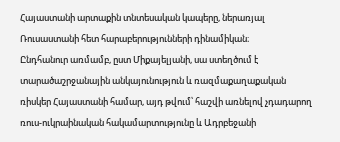Հայաստանի արտաքին տնտեսական կապերը, ներառյալ Ռուսաստանի հետ հարաբերությունների դինամիկան։
Ընդհանուր առմամբ, ըստ Միքայելյանի, սա ստեղծում է տարածաշրջանային անկայունություն և ռազմաքաղաքական ռիսկեր Հայաստանի համար, այդ թվում՝ հաշվի առնելով չդադարող ռուս-ուկրաինական հակամարտությունը և Ադրբեջանի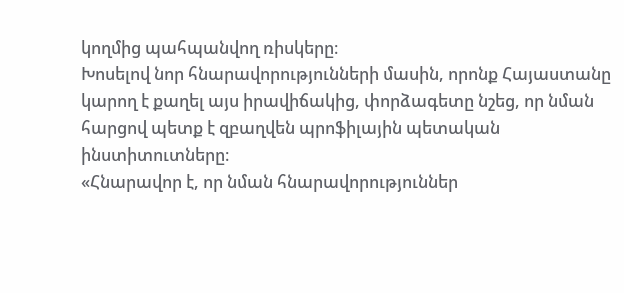կողմից պահպանվող ռիսկերը։
Խոսելով նոր հնարավորությունների մասին, որոնք Հայաստանը կարող է քաղել այս իրավիճակից, փորձագետը նշեց, որ նման հարցով պետք է զբաղվեն պրոֆիլային պետական ինստիտուտները։
«Հնարավոր է, որ նման հնարավորություններ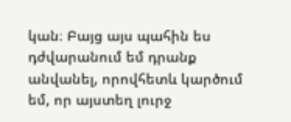կան։ Բայց այս պահին ես դժվարանում եմ դրանք անվանել, որովհետև կարծում եմ, որ այստեղ լուրջ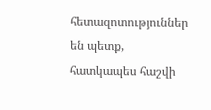հետազոտություններ են պետք, հատկապես հաշվի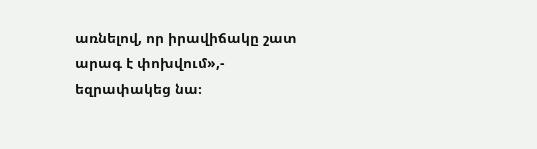առնելով, որ իրավիճակը շատ արագ է փոխվում»,- եզրափակեց նա։